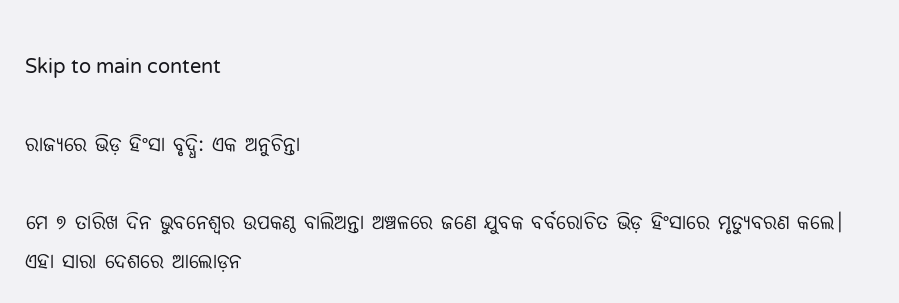Skip to main content

ରାଜ୍ୟରେ ଭିଡ଼ ହିଂସା ବୃଦ୍ଧି: ଏକ ଅନୁଚିନ୍ତା

ମେ ୭ ତାରିଖ ଦିନ ଭୁବନେଶ୍ୱର ଉପକଣ୍ଠ ବାଲିଅନ୍ତା ଅଞ୍ଚଳରେ ଜଣେ ଯୁବକ ବର୍ବରୋଚିତ ଭିଡ଼ ହିଂସାରେ ମୃତ୍ୟୁବରଣ କଲେ। ଏହା ସାରା ଦେଶରେ ଆଲୋଡ଼ନ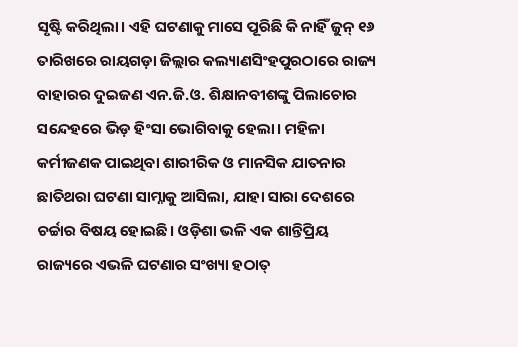ସୃଷ୍ଟି କରିଥିଲା। ଏହି ଘଟଣାକୁ ମାସେ ପୂରିଛି କି ନାହିଁ ଜୁନ୍ ୧୬ ତାରିଖରେ ରାୟଗଡ଼ା ଜିଲ୍ଲାର କଲ୍ୟାଣସିଂହପୁରଠାରେ ରାଜ୍ୟ ବାହାରର ଦୁଇଜଣ ଏନ.ଜି.ଓ. ଶିକ୍ଷାନବୀଶଙ୍କୁ ପିଲାଚୋର ସନ୍ଦେହରେ ଭିଡ଼ ହିଂସା ଭୋଗିବାକୁ ହେଲା। ମହିଳା କର୍ମୀଜଣକ ପାଇଥିବା ଶାରୀରିକ ଓ ମାନସିକ ଯାତନାର ଛାତିଥରା ଘଟଣା ସାମ୍ନାକୁ ଆସିଲା, ଯାହା ସାରା ଦେଶରେ ଚର୍ଚ୍ଚାର ବିଷୟ ହୋଇଛି। ଓଡ଼ିଶା ଭଳି ଏକ ଶାନ୍ତିପ୍ରିୟ ରାଜ୍ୟରେ ଏଭଳି ଘଟଣାର ସଂଖ୍ୟା ହଠାତ୍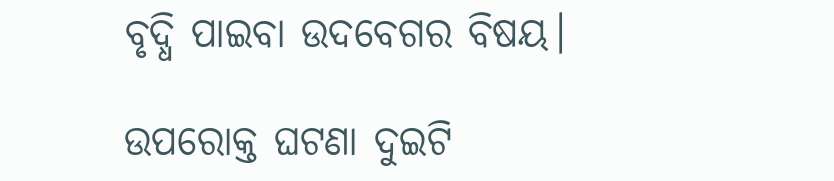ବୃଦ୍ଧି ପାଇବା ଉଦବେଗର ବିଷୟ।

ଉପରୋକ୍ତ ଘଟଣା ଦୁଇଟି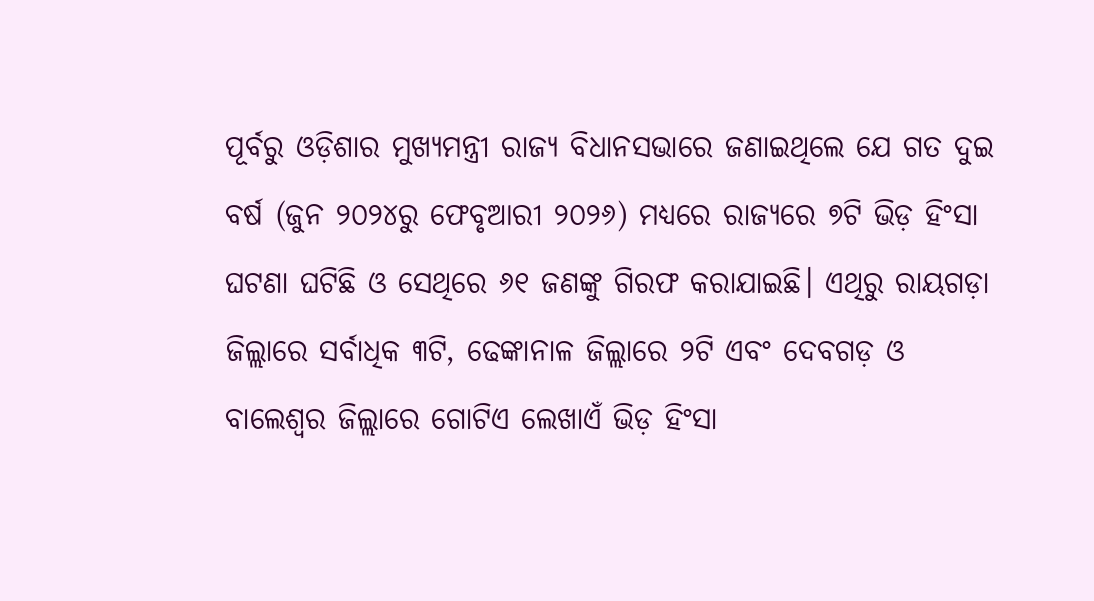ପୂର୍ବରୁ ଓଡ଼ିଶାର ମୁଖ୍ୟମନ୍ତ୍ରୀ ରାଜ୍ୟ ବିଧାନସଭାରେ ଜଣାଇଥିଲେ ଯେ ଗତ ଦୁଇ ବର୍ଷ (ଜୁନ ୨୦୨୪ରୁ ଫେବୃଆରୀ ୨୦୨୬) ମଧ୍ୟରେ ରାଜ୍ୟରେ ୭ଟି ଭିଡ଼ ହିଂସା ଘଟଣା ଘଟିଛି ଓ ସେଥିରେ ୬୧ ଜଣଙ୍କୁ ଗିରଫ କରାଯାଇଛି। ଏଥିରୁ ରାୟଗଡ଼ା ଜିଲ୍ଲାରେ ସର୍ବାଧିକ ୩ଟି, ଢେଙ୍କାନାଳ ଜିଲ୍ଲାରେ ୨ଟି ଏବଂ ଦେବଗଡ଼ ଓ ବାଲେଶ୍ୱର ଜିଲ୍ଲାରେ ଗୋଟିଏ ଲେଖାଏଁ ଭିଡ଼ ହିଂସା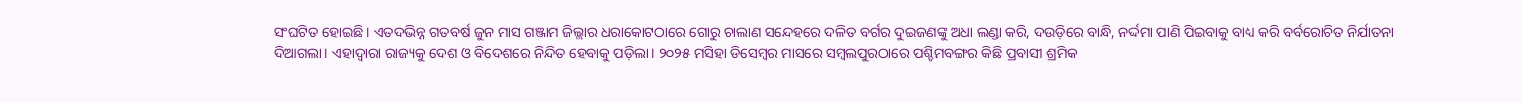ସଂଘଟିତ ହୋଇଛି। ଏତଦଭିନ୍ନ ଗତବର୍ଷ ଜୁନ ମାସ ଗଞ୍ଜାମ ଜିଲ୍ଲାର ଧରାକୋଟଠାରେ ଗୋରୁ ଚାଲାଣ ସନ୍ଦେହରେ ଦଳିତ ବର୍ଗର ଦୁଇଜଣଙ୍କୁ ଅଧା ଲଣ୍ଡା କରି, ଦଉଡ଼ିରେ ବାନ୍ଧି, ନର୍ଦ୍ଦମା ପାଣି ପିଇବାକୁ ବାଧ୍ୟ କରି ବର୍ବରୋଚିତ ନିର୍ଯାତନା ଦିଆଗଲା। ଏହାଦ୍ୱାରା ରାଜ୍ୟକୁ ଦେଶ ଓ ବିଦେଶରେ ନିନ୍ଦିତ ହେବାକୁ ପଡ଼ିଲା। ୨୦୨୫ ମସିହା ଡିସେମ୍ୱର ମାସରେ ସମ୍ୱଲପୁରଠାରେ ପଶ୍ଚିମବଙ୍ଗର କିଛି ପ୍ରବାସୀ ଶ୍ରମିକ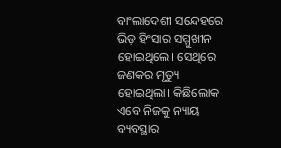ବାଂଲାଦେଶୀ ସନ୍ଦେହରେ ଭିଡ଼ ହିଂସାର ସମ୍ମୁଖୀନ ହୋଇଥିଲେ। ସେଥିରେ ଜଣକର ମୃତ୍ୟୁ ହୋଇଥିଲା। କିଛିଲୋକ ଏବେ ନିଜକୁ ନ୍ୟାୟ ବ୍ୟବସ୍ଥାର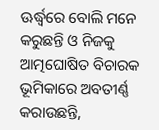ଊର୍ଦ୍ଧ୍ୱରେ ବୋଲି ମନେ କରୁଛନ୍ତି ଓ ନିଜକୁ ଆତ୍ମଘୋଷିତ ବିଚାରକ ଭୂମିକାରେ ଅବତୀର୍ଣ୍ଣ କରାଉଛନ୍ତି,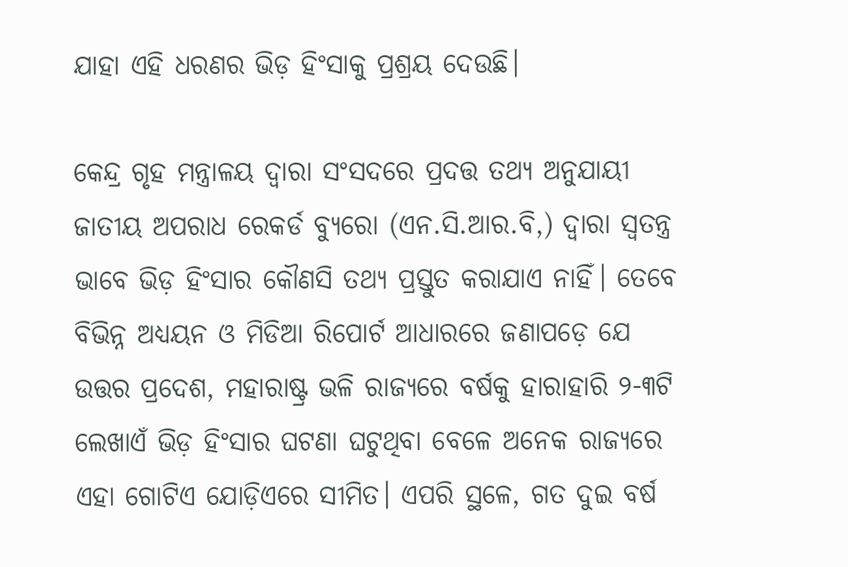ଯାହା ଏହି ଧରଣର ଭିଡ଼ ହିଂସାକୁ ପ୍ରଶ୍ରୟ ଦେଉଛି।

କେନ୍ଦ୍ର ଗୃହ ମନ୍ତ୍ରାଳୟ ଦ୍ୱାରା ସଂସଦରେ ପ୍ରଦତ୍ତ ତଥ୍ୟ ଅନୁଯାୟୀ ଜାତୀୟ ଅପରାଧ ରେକର୍ଡ ବ୍ୟୁରୋ (ଏନ.ସି.ଆର.ବି,) ଦ୍ୱାରା ସ୍ୱତନ୍ତ୍ର ଭାବେ ଭିଡ଼ ହିଂସାର କୌଣସି ତଥ୍ୟ ପ୍ରସ୍ତୁତ କରାଯାଏ ନାହିଁ। ତେବେ ବିଭିନ୍ନ ଅଧ୍ୟୟନ ଓ ମିଡିଆ ରିପୋର୍ଟ ଆଧାରରେ ଜଣାପଡ଼େ ଯେ ଉତ୍ତର ପ୍ରଦେଶ, ମହାରାଷ୍ଟ୍ର ଭଳି ରାଜ୍ୟରେ ବର୍ଷକୁ ହାରାହାରି ୨-୩ଟି ଲେଖାଏଁ ଭିଡ଼ ହିଂସାର ଘଟଣା ଘଟୁଥିବା ବେଳେ ଅନେକ ରାଜ୍ୟରେ ଏହା ଗୋଟିଏ ଯୋଡ଼ିଏରେ ସୀମିତ। ଏପରି ସ୍ଥଳେ, ଗତ ଦୁଇ ବର୍ଷ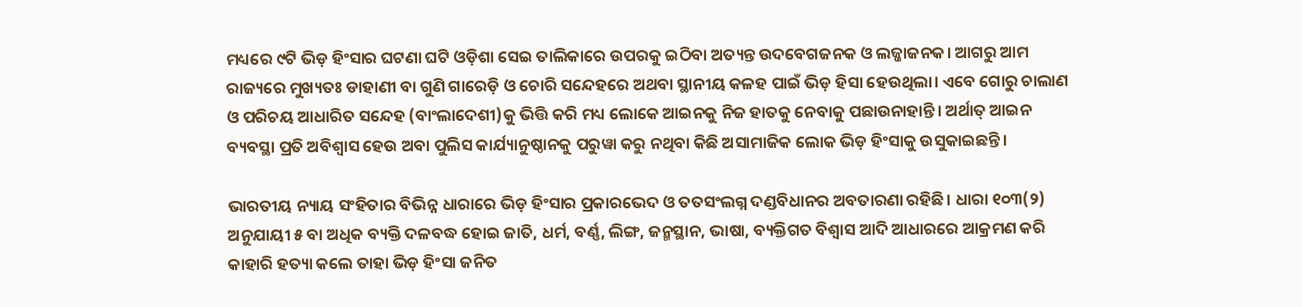ମଧ୍ୟରେ ୯ଟି ଭିଡ଼ ହିଂସାର ଘଟଣା ଘଟି ଓଡ଼ିଶା ସେଇ ତାଲିକାରେ ଉପରକୁ ଇଠିବା ଅତ୍ୟନ୍ତ ଉଦବେଗଜନକ ଓ ଲଜ୍ଜାଜନକ। ଆଗରୁ ଆମ ରାଜ୍ୟରେ ମୁଖ୍ୟତଃ ଡାହାଣୀ ବା ଗୁଣି ଗାରେଡ଼ି ଓ ଚୋରି ସନ୍ଦେହରେ ଅଥବା ସ୍ଥାନୀୟ କଳହ ପାଇଁ ଭିଡ଼ ହିସା ହେଉଥିଲା। ଏବେ ଗୋରୁ ଚାଲାଣ ଓ ପରିଚୟ ଆଧାରିତ ସନ୍ଦେହ (ବାଂଲାଦେଶୀ)କୁ ଭିତ୍ତି କରି ମଧ୍ୟ ଲୋକେ ଆଇନକୁ ନିଜ ହାତକୁ ନେବାକୁ ପଛାଉନାହାନ୍ତି। ଅର୍ଥାତ୍ ଆଇନ ବ୍ୟବସ୍ଥା ପ୍ରତି ଅବିଶ୍ୱାସ ହେଉ ଅବା ପୁଲିସ କାର୍ଯ୍ୟାନୁଷ୍ଠାନକୁ ପରୁୱା କରୁ ନଥିବା କିଛି ଅସାମାଜିକ ଲୋକ ଭିଡ଼ ହିଂସାକୁ ଉସୁକାଇଛନ୍ତି।

ଭାରତୀୟ ନ୍ୟାୟ ସଂହିତାର ବିଭିନ୍ନ ଧାରାରେ ଭିଡ଼ ହିଂସାର ପ୍ରକାରଭେଦ ଓ ତତସଂଲଗ୍ନ ଦଣ୍ଡବିଧାନର ଅବତାରଣା ରହିଛି। ଧାରା ୧୦୩(୨) ଅନୁଯାୟୀ ୫ ବା ଅଧିକ ବ୍ୟକ୍ତି ଦଳବଦ୍ଧ ହୋଇ ଜାତି, ଧର୍ମ, ବର୍ଣ୍ଣ, ଲିଙ୍ଗ, ଜନ୍ମସ୍ଥାନ, ଭାଷା, ବ୍ୟକ୍ତିଗତ ବିଶ୍ୱାସ ଆଦି ଆଧାରରେ ଆକ୍ରମଣ କରି କାହାରି ହତ୍ୟା କଲେ ତାହା ଭିଡ଼ ହିଂସା ଜନିତ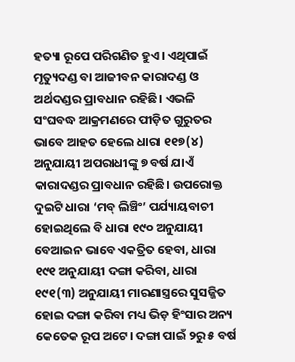ହତ୍ୟା ରୂପେ ପରିଗଣିତ ହୁଏ। ଏଥିପାଇଁ ମୃତ୍ୟୁଦଣ୍ଡ ବା ଆଜୀବନ କାରାଦଣ୍ଡ ଓ ଅର୍ଥଦଣ୍ଡର ପ୍ରାବଧାନ ରହିଛି। ଏଭଳି ସଂଘବଦ୍ଧ ଆକ୍ରମଣରେ ପୀଡ଼ିତ ଗୁରୁତର ଭାବେ ଆହତ ହେଲେ ଧାରା ୧୧୭(୪) ଅନୁଯାୟୀ ଅପରାଧୀଙ୍କୁ ୭ ବର୍ଷ ଯାଏଁ କାରାଦଣ୍ଡର ପ୍ରାବଧାନ ରହିଛି। ଉପରୋକ୍ତ ଦୁଇଟି ଧାରା ‘ମବ୍ ଲିଞ୍ଚିଂ’ ପର୍ଯ୍ୟାୟବାଚୀ ହୋଇଥିଲେ ବି ଧାରା ୧୯୦ ଅନୁଯାୟୀ ବେଆଇନ ଭାବେ ଏକତ୍ରିତ ହେବା, ଧାରା ୧୯୧ ଅନୁଯାୟୀ ଦଙ୍ଗା କରିବା, ଧାରା ୧୯୧(୩) ଅନୁଯାୟୀ ମାରଣାସ୍ତ୍ରରେ ସୁସଜ୍ଜିତ ହୋଇ ଦଙ୍ଗା କରିବା ମଧ୍ୟ ଭିଡ଼ ହିଂସାର ଅନ୍ୟ କେତେକ ରୂପ ଅଟେ। ଦଙ୍ଗା ପାଇଁ ୨ରୁ ୫ ବର୍ଷ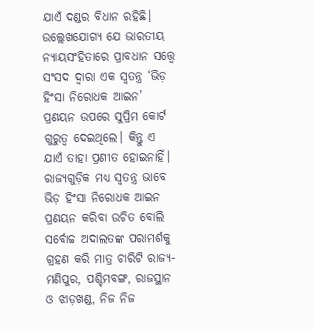ଯାଏଁ ଦଣ୍ଡର ବିଧାନ ରହିଛି। ଉଲ୍ଲେଖଯୋଗ୍ୟ ଯେ ଭାରତୀୟ ନ୍ୟାୟସଂହିତାରେ ପ୍ରାବଧାନ ସତ୍ତ୍ୱେ ସଂସଦ ଦ୍ୱାରା ଏକ ସ୍ୱତନ୍ତ୍ର ‘ଭିଡ଼ ହିଂସା ନିରୋଧକ ଆଇନ’ ପ୍ରଣୟନ ଉପରେ ସୁପ୍ରିମ କୋର୍ଟ ଗୁରୁତ୍ୱ ଦେଇଥିଲେ। କିନ୍ତୁ ଏ ଯାଏଁ ତାହା ପ୍ରଣୀତ ହୋଇନାହିଁ। ରାଜ୍ୟଗୁଡ଼ିକ ମଧ୍ୟ ସ୍ୱତନ୍ତ୍ର ଭାବେ ଭିଡ଼ ହିଂସା ନିରୋଧକ ଆଇନ ପ୍ରଣୟନ କରିବା ଉଚିତ ବୋଲି ସର୍ବୋଚ୍ଚ ଅଦାଲତଙ୍କ ପରାମର୍ଶକୁ ଗ୍ରହଣ କରି ମାତ୍ର ଚାରିଟି ରାଜ୍ୟ- ମଣିପୁର, ପଶ୍ଚିମବଙ୍ଗ, ରାଜସ୍ଥାନ ଓ ଝାଡ଼ଖଣ୍ଡ, ନିଜ ନିଜ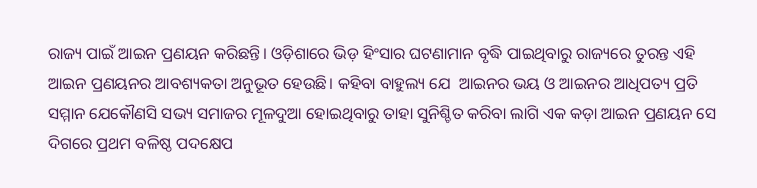ରାଜ୍ୟ ପାଇଁ ଆଇନ ପ୍ରଣୟନ କରିଛନ୍ତି। ଓଡ଼ିଶାରେ ଭିଡ଼ ହିଂସାର ଘଟଣାମାନ ବୃଦ୍ଧି ପାଇଥିବାରୁ ରାଜ୍ୟରେ ତୁରନ୍ତ ଏହି ଆଇନ ପ୍ରଣୟନର ଆବଶ୍ୟକତା ଅନୁଭୂତ ହେଉଛି। କହିବା ବାହୁଲ୍ୟ ଯେ  ଆଇନର ଭୟ ଓ ଆଇନର ଆଧିପତ୍ୟ ପ୍ରତି ସମ୍ମାନ ଯେକୌଣସି ସଭ୍ୟ ସମାଜର ମୂଳଦୁଆ ହୋଇଥିବାରୁ ତାହା ସୁନିଶ୍ଚିତ କରିବା ଲାଗି ଏକ କଡ଼ା ଆଇନ ପ୍ରଣୟନ ସେ ଦିଗରେ ପ୍ରଥମ ବଳିଷ୍ଠ ପଦକ୍ଷେପ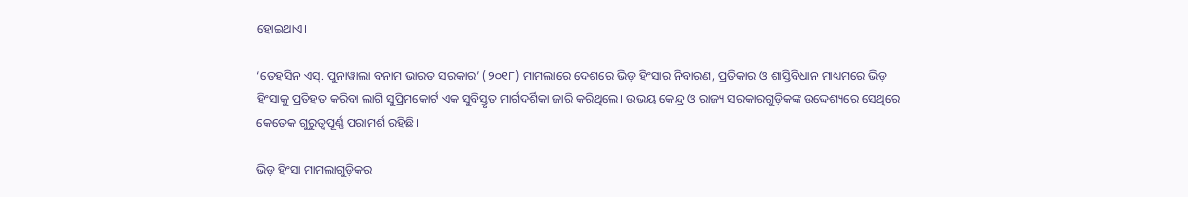ହୋଇଥାଏ।

‘ତେହସିନ ଏସ୍. ପୁନାୱାଲା ବନାମ ଭାରତ ସରକାର’ (୨୦୧୮) ମାମଲାରେ ଦେଶରେ ଭିଡ଼ ହିଂସାର ନିବାରଣ, ପ୍ରତିକାର ଓ ଶାସ୍ତିବିଧାନ ମାଧ୍ୟମରେ ଭିଡ଼ ହିଂସାକୁ ପ୍ରତିହତ କରିବା ଲାଗି ସୁପ୍ରିମକୋର୍ଟ ଏକ ସୁବିସ୍ତୃତ ମାର୍ଗଦର୍ଶିକା ଜାରି କରିଥିଲେ। ଉଭୟ କେନ୍ଦ୍ର ଓ ରାଜ୍ୟ ସରକାରଗୁଡ଼ିକଙ୍କ ଉଦ୍ଦେଶ୍ୟରେ ସେଥିରେ କେତେକ ଗୁରୁତ୍ୱପୂର୍ଣ୍ଣ ପରାମର୍ଶ ରହିଛି।

ଭିଡ଼ ହିଂସା ମାମଲାଗୁଡ଼ିକର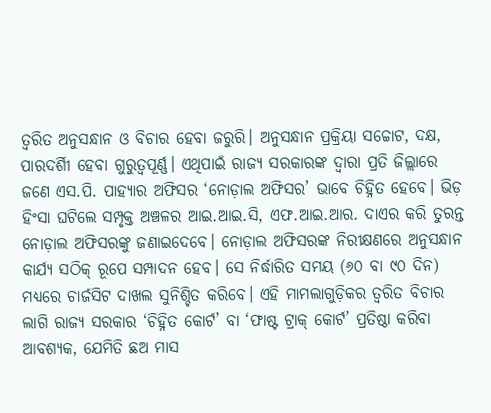ତ୍ୱରିତ ଅନୁସନ୍ଧାନ ଓ ବିଚାର ହେବା ଜରୁରି। ଅନୁସନ୍ଧାନ ପ୍ରକ୍ରିୟା ସଚ୍ଚୋଟ, ଦକ୍ଷ, ପାରଦର୍ଶିୀ ହେବା ଗୁରୁତ୍ୱପୂର୍ଣ୍ଣ। ଏଥିପାଇଁ ରାଜ୍ୟ ସରକାରଙ୍କ ଦ୍ୱାରା ପ୍ରତି ଜିଲ୍ଲାରେ ଜଣେ ଏସ.ପି. ପାହ୍ୟାର ଅଫିସର ‘ନୋଡ଼ାଲ ଅଫିସର’ ଭାବେ ଚିହ୍ନିତ ହେବେ। ଭିଡ଼ ହିଂସା ଘଟିଲେ ସମ୍ପୃକ୍ତ ଅଞ୍ଚଳର ଆଇ.ଆଇ.ସି, ଏଫ.ଆଇ.ଆର. ଦାଏର କରି ତୁରନ୍ତ ନୋଡ଼ାଲ ଅଫିସରଙ୍କୁ ଜଣାଇଦେବେ। ନୋଡ଼ାଲ ଅଫିସରଙ୍କ ନିରୀକ୍ଷଣରେ ଅନୁସନ୍ଧାନ କାର୍ଯ୍ୟ ସଠିକ୍ ରୂପେ ସମ୍ପାଦନ ହେବ। ସେ ନିର୍ଦ୍ଧାରିତ ସମୟ (୬୦ ବା ୯୦ ଦିନ) ମଧ୍ୟରେ ଚାର୍ଜସିଟ ଦାଖଲ ସୁନିଶ୍ଚିତ କରିବେ। ଏହି ମାମଲାଗୁଡ଼ିକର ତ୍ୱରିତ ବିଚାର ଲାଗି ରାଜ୍ୟ ସରକାର ‘ଚିହ୍ନିତ କୋର୍ଟ’ ବା ‘ଫାଷ୍ଟ ଟ୍ରାକ୍ କୋର୍ଟ’ ପ୍ରତିଷ୍ଠା କରିବା ଆବଶ୍ୟକ, ଯେମିତି ଛଅ ମାସ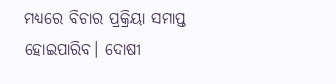ମଧ୍ୟରେ ବିଚାର ପ୍ରକ୍ରିୟା ସମାପ୍ତ ହୋଇପାରିବ। ଦୋଷୀ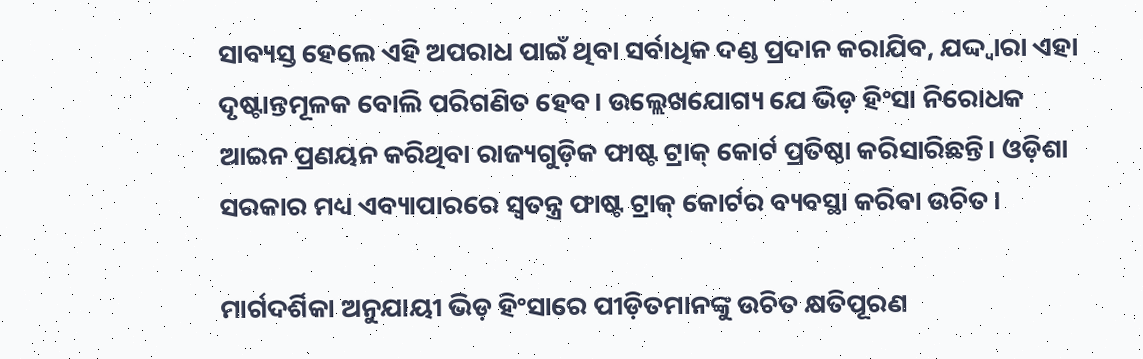ସାବ୍ୟସ୍ତ ହେଲେ ଏହି ଅପରାଧ ପାଇଁ ଥିବା ସର୍ବାଧିକ ଦଣ୍ଡ ପ୍ରଦାନ କରାଯିବ, ଯଦ୍ଦ୍ୱାରା ଏହା ଦୃଷ୍ଟାନ୍ତମୂଳକ ବୋଲି ପରିଗଣିତ ହେବ। ଉଲ୍ଲେଖଯୋଗ୍ୟ ଯେ ଭିଡ଼ ହିଂସା ନିରୋଧକ ଆଇନ ପ୍ରଣୟନ କରିଥିବା ରାଜ୍ୟଗୁଡ଼ିକ ଫାଷ୍ଟ ଟ୍ରାକ୍ କୋର୍ଟ ପ୍ରତିଷ୍ଠା କରିସାରିଛନ୍ତି। ଓଡ଼ିଶା ସରକାର ମଧ୍ୟ ଏବ୍ୟାପାରରେ ସ୍ୱତନ୍ତ୍ର ଫାଷ୍ଟ ଟ୍ରାକ୍ କୋର୍ଟର ବ୍ୟବସ୍ଥା କରିବା ଉଚିତ।

ମାର୍ଗଦର୍ଶିକା ଅନୁଯାୟୀ ଭିଡ଼ ହିଂସାରେ ପୀଡ଼ିତମାନଙ୍କୁ ଉଚିତ କ୍ଷତିପୂରଣ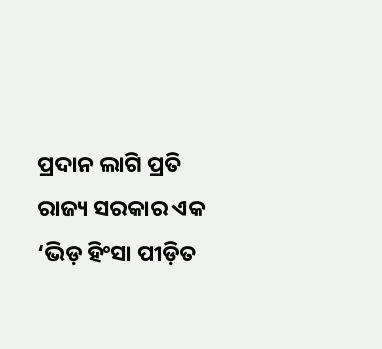ପ୍ରଦାନ ଲାଗି ପ୍ରତି ରାଜ୍ୟ ସରକାର ଏକ ‘ଭିଡ଼ ହିଂସା ପୀଡ଼ିତ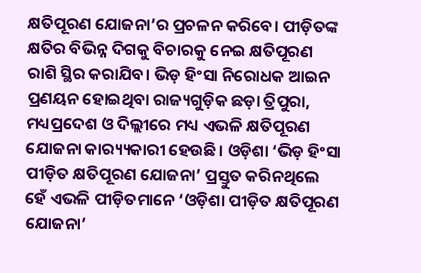କ୍ଷତିପୂରଣ ଯୋଜନା’ର ପ୍ରଚଳନ କରିବେ। ପୀଡ଼ିତଙ୍କ କ୍ଷତିର ବିଭିନ୍ନ ଦିଗକୁ ବିଚାରକୁ ନେଇ କ୍ଷତିପୂରଣ ରାଶି ସ୍ଥିର କରାଯିବ। ଭିଡ଼ ହିଂସା ନିରୋଧକ ଆଇନ ପ୍ରଣୟନ ହୋଇଥିବା ରାଜ୍ୟଗୁଡ଼ିକ ଛଡ଼ା ତ୍ରିପୁରା, ମଧ୍ୟପ୍ରଦେଶ ଓ ଦିଲ୍ଲୀରେ ମଧ୍ୟ ଏଭଳି କ୍ଷତିପୂରଣ ଯୋଜନା କାର‌୍ୟ୍ୟକାରୀ ହେଉଛି। ଓଡ଼ିଶା ‘ଭିଡ଼ ହିଂସା ପୀଡ଼ିତ କ୍ଷତିପୂରଣ ଯୋଜନା’ ପ୍ରସ୍ତୁତ କରିନଥିଲେ ହେଁ ଏଭଳି ପୀଡ଼ିତମାନେ ‘ଓଡ଼ିଶା ପୀଡ଼ିତ କ୍ଷତିପୂରଣ ଯୋଜନା’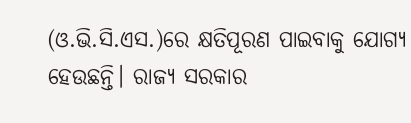(ଓ.ଭି.ସି.ଏସ.)ରେ କ୍ଷତିପୂରଣ ପାଇବାକୁ ଯୋଗ୍ୟ ହେଉଛନ୍ତି। ରାଜ୍ୟ ସରକାର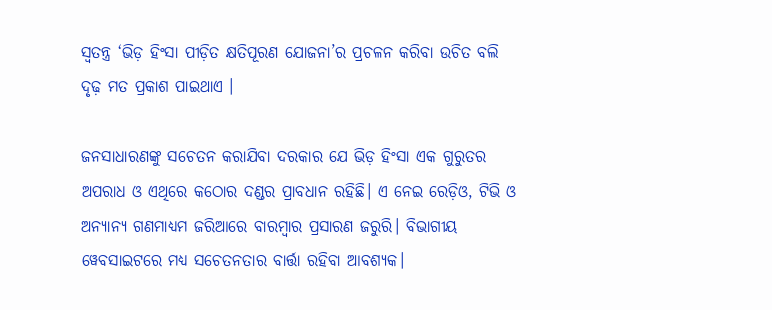ସ୍ୱତନ୍ତ୍ର ‘ଭିଡ଼ ହିଂସା ପୀଡ଼ିତ କ୍ଷତିପୂରଣ ଯୋଜନା’ର ପ୍ରଚଳନ କରିବା ଉଚିତ ବଲି ଦୃଢ଼ ମତ ପ୍ରକାଶ ପାଇଥାଏ ।

ଜନସାଧାରଣଙ୍କୁ ସଚେତନ କରାଯିବା ଦରକାର ଯେ ଭିଡ଼ ହିଂସା ଏକ ଗୁରୁତର ଅପରାଧ ଓ ଏଥିରେ କଠୋର ଦଣ୍ଡର ପ୍ରାବଧାନ ରହିଛି। ଏ ନେଇ ରେଡ଼ିଓ, ଟିଭି ଓ ଅନ୍ୟାନ୍ୟ ଗଣମାଧ୍ୟମ ଜରିଆରେ ବାରମ୍ୱାର ପ୍ରସାରଣ ଜରୁରି। ବିଭାଗୀୟ ୱେବସାଇଟରେ ମଧ୍ୟ ସଚେତନତାର ବାର୍ତ୍ତା ରହିବା ଆବଶ୍ୟକ।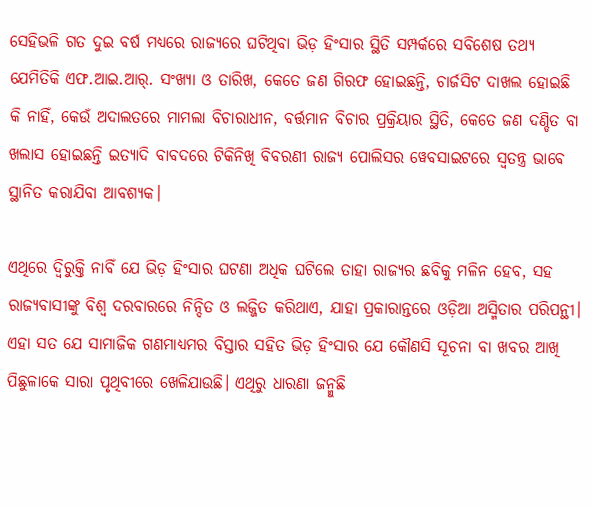ସେହିଭଳି ଗତ ଦୁଇ ବର୍ଷ ମଧ୍ୟରେ ରାଜ୍ୟରେ ଘଟିଥିବା ଭିଡ଼ ହିଂସାର ସ୍ଥିତି ସମ୍ପର୍କରେ ସବିଶେଷ ତଥ୍ୟ ଯେମିତିକି ଏଫ.ଆଇ.ଆର୍. ସଂଖ୍ୟା ଓ ତାରିଖ, କେତେ ଜଣ ଗିରଫ ହୋଇଛନ୍ତି, ଚାର୍ଜସିଟ ଦାଖଲ ହୋଇଛି କି ନାହିଁ, କେଉଁ ଅଦାଲତରେ ମାମଲା ବିଚାରାଧୀନ, ବର୍ତ୍ତମାନ ବିଚାର ପ୍ରକ୍ରିୟାର ସ୍ଥିତି, କେତେ ଜଣ ଦଣ୍ଡିତ ବା ଖଲାସ ହୋଇଛନ୍ତି ଇତ୍ୟାଦି ବାବଦରେ ଟିକିନିଖି ବିବରଣୀ ରାଜ୍ୟ ପୋଲିସର ୱେବସାଇଟରେ ସ୍ୱତନ୍ତ୍ର ଭାବେ ସ୍ଥାନିତ କରାଯିବା ଆବଶ୍ୟକ।

ଏଥିରେ ଦ୍ୱିରୁକ୍ତି ନାବିଁ ଯେ ଭିଡ଼ ହିଂସାର ଘଟଣା ଅଧିକ ଘଟିଲେ ତାହା ରାଜ୍ୟର ଛବିକୁ ମଳିନ ହେବ, ସହ ରାଜ୍ୟବାସୀଙ୍କୁ ବିଶ୍ୱ ଦରବାରରେ ନିନ୍ଦିତ ଓ ଲଜ୍ଜିତ କରିଥାଏ, ଯାହା ପ୍ରକାରାନ୍ତରେ ଓଡ଼ିଆ ଅସ୍ମିତାର ପରିପନ୍ଥୀ। ଏହା ସତ ଯେ ସାମାଜିକ ଗଣମାଧ୍ୟମର ବିସ୍ତାର ସହିତ ଭିଡ଼ ହିଂସାର ଯେ କୌଣସି ସୂଚନା ବା ଖବର ଆଖି ପିଛୁଳାକେ ସାରା ପୃଥିବୀରେ ଖେଳିଯାଉଛି। ଏଥିରୁ ଧାରଣା ଜନ୍ମୁଛି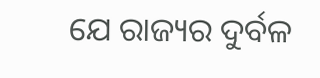ଯେ ରାଜ୍ୟର ଦୁର୍ବଳ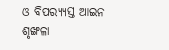ଓ ବିପର‌୍ୟ୍ୟସ୍ତ ଆଇନ ଶୃଙ୍ଖଳା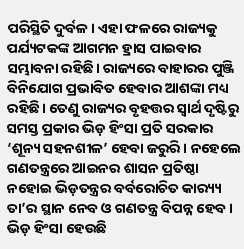ପରିସ୍ଥିତି ଦୁର୍ବଳ। ଏହା ଫଳରେ ରାଜ୍ୟକୁ ପର୍ଯ୍ୟଟକଙ୍କ ଆଗମନ ହ୍ରାସ ପାଇବାର ସମ୍ଭାବନା ରହିଛି। ରାଜ୍ୟରେ ବାହାରର ପୁଞ୍ଜି ବିନିଯୋଗ ପ୍ରଭାବିତ ହେବାର ଆଶଙ୍କା ମଧ୍ୟ ରହିଛି। ତେଣୁ ରାଜ୍ୟର ବୃହତ୍ତର ସ୍ୱାର୍ଥ ଦୃଷ୍ଟିରୁ ସମସ୍ତ ପ୍ରକାର ଭିଡ଼ ହିଂସା ପ୍ରତି ସରକାର ‘ଶୂନ୍ୟ ସହନଶୀଳ’ ହେବା ଜରୁରି। ନହେଲେ ଗଣତନ୍ତ୍ରରେ ଆଇନର ଶାସନ ପ୍ରତିଷ୍ଠା ନହୋଇ ଭିଡ଼ତନ୍ତ୍ରର ବର୍ବରୋଚିତ କାର‌୍ୟ୍ୟ ତା’ର ସ୍ଥାନ ନେବ ଓ ଗଣତନ୍ତ୍ର ବିପନ୍ନ ହେବ। ଭିଡ଼ ହିଂସା ହେଉଛି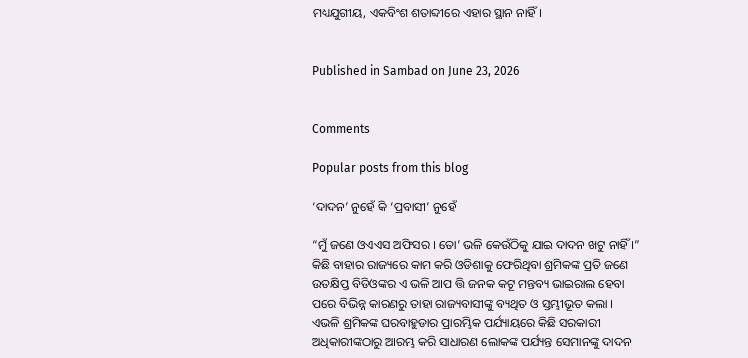ମଧ୍ୟଯୁଗୀୟ, ଏକବିଂଶ ଶତାବ୍ଦୀରେ ଏହାର ସ୍ଥାନ ନାହିଁ।


Published in Sambad on June 23, 2026


Comments

Popular posts from this blog

‘ଦାଦନ’ ନୁହେଁ କି ‘ପ୍ରବାସୀ’ ନୁହେଁ

“ମୁଁ ଜଣେ ଓଏଏସ ଅଫିସର । ତୋ’ ଭଳି କେଉଁଠିକୁ ଯାଇ ଦାଦନ ଖଟୁ ନାହିଁ ।” କିଛି ବାହାର ରାଜ୍ୟରେ କାମ କରି ଓଡିଶାକୁ ଫେରିଥିବା ଶ୍ରମିକଙ୍କ ପ୍ରତି ଜଣେ ଉତକ୍ଷିପ୍ତ ବିଡିଓଙ୍କର ଏ ଭଳି ଆପ ତ୍ତି ଜନକ କଟୂ ମନ୍ତବ୍ୟ ଭାଇରାଲ ହେବା ପରେ ବିଭିନ୍ନ କାରଣରୁ ତାହା ରାଜ୍ୟବାସୀଙ୍କୁ ବ୍ୟଥିତ ଓ ସ୍ତମ୍ଭୀଭୂତ କଲା । ଏଭଳି ଶ୍ରମିକଙ୍କ ଘରବାହୁଡାର ପ୍ରାରମ୍ଭିକ ପର୍ଯ୍ୟାୟରେ କିଛି ସରକାରୀ ଅଧିକାରୀଙ୍କଠାରୁ ଆରମ୍ଭ କରି ସାଧାରଣ ଲୋକଙ୍କ ପର୍ଯ୍ୟନ୍ତ ସେମାନଙ୍କୁ ଦାଦନ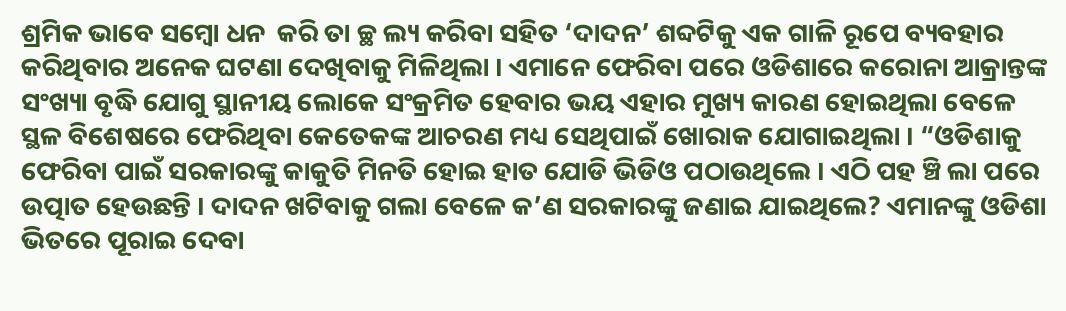ଶ୍ରମିକ ଭାବେ ସମ୍ବୋ ଧନ  କରି ତା ଚ୍ଛ ଲ୍ୟ କରିବା ସହିତ ‘ଦାଦନ’ ଶବ୍ଦଟିକୁ ଏକ ଗାଳି ରୂପେ ବ୍ୟବହାର କରିଥିବାର ଅନେକ ଘଟଣା ଦେଖିବାକୁ ମିଳିଥିଲା । ଏମାନେ ଫେରିବା ପରେ ଓଡିଶାରେ କରୋନା ଆକ୍ରାନ୍ତଙ୍କ ସଂଖ୍ୟା ବୃଦ୍ଧି ଯୋଗୁ ସ୍ଥାନୀୟ ଲୋକେ ସଂକ୍ରମିତ ହେବାର ଭୟ ଏହାର ମୁଖ୍ୟ କାରଣ ହୋଇଥିଲା ବେଳେ ସ୍ଥଳ ବିଶେଷରେ ଫେରିଥିବା କେତେକଙ୍କ ଆଚରଣ ମଧ୍ୟ ସେଥିପାଇଁ ଖୋରାକ ଯୋଗାଇଥିଲା । “ଓଡିଶାକୁ ଫେରିବା ପାଇଁ ସରକାରଙ୍କୁ କାକୁତି ମିନତି ହୋଇ ହାତ ଯୋଡି ଭିଡିଓ ପଠାଉଥିଲେ । ଏଠି ପହ ଞ୍ଚି ଲା ପରେ ଉତ୍ପାତ ହେଉଛନ୍ତି । ଦାଦନ ଖଟିବାକୁ ଗଲା ବେଳେ କ’ଣ ସରକାରଙ୍କୁ ଜଣାଇ ଯାଇଥିଲେ? ଏମାନଙ୍କୁ ଓଡିଶା ଭିତରେ ପୂରାଇ ଦେବା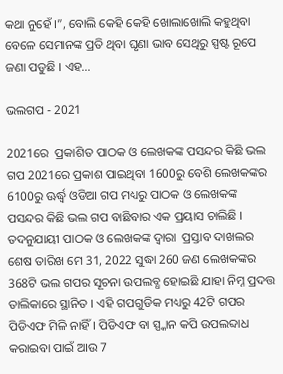କଥା ନୁହେଁ ।”, ବୋଲି କେହି କେହି ଖୋଲାଖୋଲି କହୁଥିବା ବେଳେ ସେମାନଙ୍କ ପ୍ରତି ଥିବା ଘୃଣା ଭାବ ସେଥିରୁ ସ୍ପଷ୍ଟ ରୂପେ ଜଣା ପଡୁଛି । ଏହ...

ଭଲଗପ - 2021

2021ରେ  ପ୍ରକାଶିତ ପାଠକ ଓ ଲେଖକଙ୍କ ପସନ୍ଦର କିଛି ଭଲ ଗପ 2021ରେ ପ୍ରକାଶ ପାଇଥିବା 1600ରୁ ବେଶି ଲେଖକଙ୍କର 6100ରୁ ଊର୍ଦ୍ଧ୍ୱ ଓଡିଆ ଗପ ମଧ୍ୟରୁ ପାଠକ ଓ ଲେଖକଙ୍କ ପସନ୍ଦର କିଛି ଭଲ ଗପ ବାଛିବାର ଏକ ପ୍ରୟାସ ଚାଲିଛି । ତଦନୁଯାୟୀ ପାଠକ ଓ ଲେଖକଙ୍କ ଦ୍ୱାରା  ପ୍ରସ୍ତାବ ଦାଖଲର ଶେଷ ତାରିଖ ମେ 31, 2022 ସୁଦ୍ଧା 260 ଜଣ ଲେଖକଙ୍କର 368ଟି ଭଲ ଗପର ସୂଚନା ଉପଲବ୍ଧ ହୋଇଛି ଯାହା ନିମ୍ନ ପ୍ରଦତ୍ତ ତାଲିକାରେ ସ୍ଥାନିତ । ଏହି ଗପଗୁଡିକ ମଧ୍ୟରୁ 42ଟି ଗପର ପିଡିଏଫ ମିଳି ନାହିଁ । ପିଡିଏଫ ବା ସ୍ପ୍କାନ କପି ଉପଲବ୍ଦାଧ କରାଇବା ପାଇଁ ଆଉ 7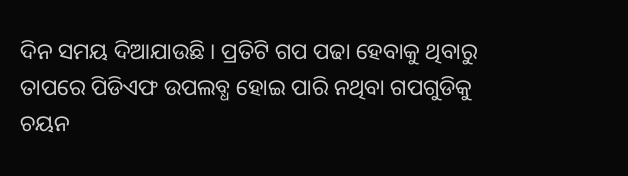ଦିନ ସମୟ ଦିଆଯାଉଛି । ପ୍ରତିଟି ଗପ ପଢା ହେବାକୁ ଥିବାରୁ ତାପରେ ପିଡିଏଫ ଉପଲବ୍ଧ ହୋଇ ପାରି ନଥିବା ଗପଗୁଡିକୁ ଚୟନ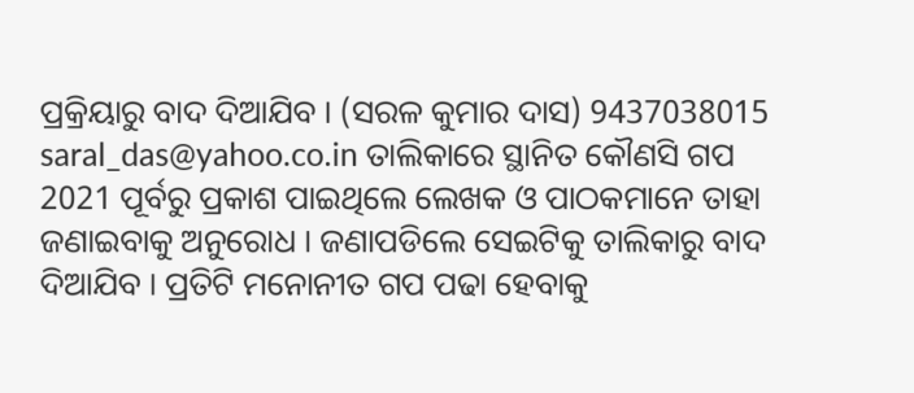ପ୍ରକ୍ରିୟାରୁ ବାଦ ଦିଆଯିବ । (ସରଳ କୁମାର ଦାସ) 9437038015 saral_das@yahoo.co.in ତାଲିକାରେ ସ୍ଥାନିତ କୌଣସି ଗପ 2021 ପୂର୍ବରୁ ପ୍ରକାଶ ପାଇଥିଲେ ଲେଖକ ଓ ପାଠକମାନେ ତାହା ଜଣାଇବାକୁ ଅନୁରୋଧ । ଜଣାପଡିଲେ ସେଇଟିକୁ ତାଲିକାରୁ ବାଦ ଦିଆଯିବ । ପ୍ରତିଟି ମନୋନୀତ ଗପ ପଢା ହେବାକୁ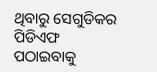ଥିବାରୁ ସେଗୁଡିକର ପିଡିଏଫ ପଠାଇବାକୁ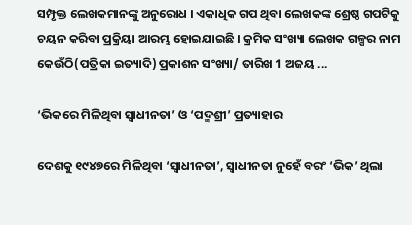ସମ୍ପୃକ୍ତ ଲେଖକମାନଙ୍କୁ ଅନୁରୋଧ । ଏକାଧିକ ଗପ ଥିବା ଲେଖକଙ୍କ ଶ୍ରେଷ୍ଠ ଗପଟିକୁ ଚୟନ କରିବା ପ୍ରକ୍ରିୟା ଆରମ୍ଭ ହୋଇଯାଇଛି । କ୍ରମିକ ସଂଖ୍ୟା ଲେଖକ ଗଳ୍ପର ନାମ କେଉଁଠି(ପତ୍ରିକା ଇତ୍ୟାଦି) ପ୍ରକାଶନ ସଂଖ୍ୟା/ ତାରିଖ 1 ଅଜୟ ...

‘ଭିକରେ ମିଳିଥିବା ସ୍ୱାଧୀନତା’ ଓ ‘ପଦ୍ମଶ୍ରୀ’ ପ୍ରତ୍ୟାହାର

ଦେଶକୁ ୧୯୪୭ରେ ମିଳିଥିବା ‘ସ୍ୱାଧୀନତା’, ସ୍ୱାଧୀନତା ନୁହେଁ ବରଂ ‘ଭିକ’ ଥିଲା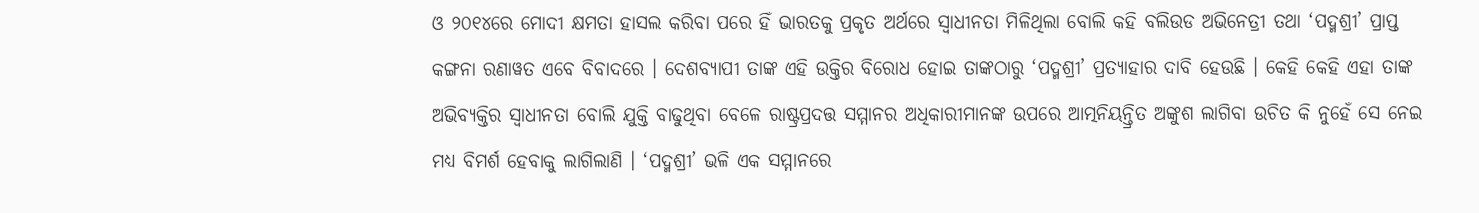ଓ ୨୦୧୪ରେ ମୋଦୀ କ୍ଷମତା ହାସଲ କରିବା ପରେ ହିଁ ଭାରତକୁ ପ୍ରକୃତ ଅର୍ଥରେ ସ୍ୱାଧୀନତା ମିଳିଥିଲା ବୋଲି କହି ବଲିଉଡ ଅଭିନେତ୍ରୀ ତଥା ‘ପଦ୍ମଶ୍ରୀ’ ପ୍ରାପ୍ତ କଙ୍ଗନା ରଣାୱତ ଏବେ ବିବାଦରେ । ଦେଶବ୍ୟାପୀ ତାଙ୍କ ଏହି ଉକ୍ତିର ବିରୋଧ ହୋଇ ତାଙ୍କଠାରୁ ‘ପଦ୍ମଶ୍ରୀ’ ପ୍ରତ୍ୟାହାର ଦାବି ହେଉଛି । କେହି କେହି ଏହା ତାଙ୍କ ଅଭିବ୍ୟକ୍ତିର ସ୍ୱାଧୀନତା ବୋଲି ଯୁକ୍ତି ବାଢୁଥିବା ବେଳେ ରାଷ୍ଟ୍ରପ୍ରଦତ୍ତ ସମ୍ମାନର ଅଧିକାରୀମାନଙ୍କ ଉପରେ ଆତ୍ମନିୟନ୍ତ୍ରିତ ଅଙ୍କୁଶ ଲାଗିବା ଉଚିତ କି ନୁହେଁ ସେ ନେଇ ମଧ୍ୟ ବିମର୍ଶ ହେବାକୁ ଲାଗିଲାଣି । ‘ପଦ୍ମଶ୍ରୀ’ ଭଳି ଏକ ସମ୍ମାନରେ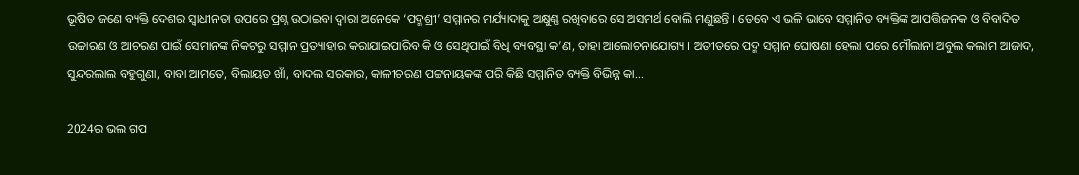ଭୂଷିତ ଜଣେ ବ୍ୟକ୍ତି ଦେଶର ସ୍ୱାଧୀନତା ଉପରେ ପ୍ରଶ୍ନ ଉଠାଇବା ଦ୍ୱାରା ଅନେକେ ‘ପଦ୍ମଶ୍ରୀ’ ସମ୍ମାନର ମର୍ଯ୍ୟାଦାକୁ ଅକ୍ଷୁଣ୍ଣ ରଖିବାରେ ସେ ଅସମର୍ଥ ବୋଲି ମଣୁଛନ୍ତି । ତେବେ ଏ ଭଳି ଭାବେ ସମ୍ମାନିତ ବ୍ୟକ୍ତିଙ୍କ ଆପତ୍ତିଜନକ ଓ ବିବାଦିତ ଉଚ୍ଚାରଣ ଓ ଆଚରଣ ପାଇଁ ସେମାନଙ୍କ ନିକଟରୁ ସମ୍ମାନ ପ୍ରତ୍ୟାହାର କରାଯାଇପାରିବ କି ଓ ସେଥିପାଇଁ ବିଧି ବ୍ୟବସ୍ଥା କ’ଣ, ତାହା ଆଲୋଚନାଯୋଗ୍ୟ । ଅତୀତରେ ପଦ୍ମ ସମ୍ମାନ ଘୋଷଣା ହେଲା ପରେ ମୌଲାନା ଅବୁଲ କଲାମ ଆଜାଦ, ସୁନ୍ଦରଲାଲ ବହୁଗୁଣା, ବାବା ଆମତେ, ବିଲାୟତ ଖାଁ, ବାଦଲ ସରକାର, କାଳୀଚରଣ ପଟ୍ଟନାୟକଙ୍କ ପରି କିଛି ସମ୍ମାନିତ ବ୍ୟକ୍ତି ବିଭିନ୍ନ କା...

2024ର ଭଲ ଗପ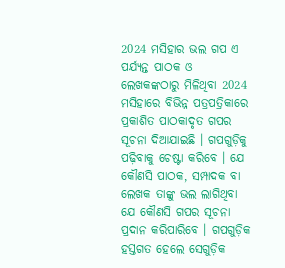2024 ମସିହାର ଭଲ ଗପ ଏ ପର୍ଯ୍ୟନ୍ତ ପାଠକ ଓ ଲେଖକଙ୍କଠାରୁ ମିଳିଥିବା 2024 ମସିହାରେ ବିଭିନ୍ନ ପତ୍ରପତ୍ରିକାରେ ପ୍ରକାଶିତ ପାଠକାଦୃତ ଗପର ସୂଚନା ଦିଆଯାଇଛି । ଗପଗୁଡ଼ିକୁ ପଢ଼ିବାକୁ ଚେଷ୍ଟା କରିବେ । ଯେ କୌଣସି ପାଠକ, ସମ୍ପାଦକ ବା ଲେଖକ ତାଙ୍କୁ ଭଲ ଲାଗିଥିବା ଯେ କୌଣସି ଗପର ସୂଚନା ପ୍ରଦାନ କରିପାରିବେ । ଗପଗୁଡ଼ିକ ହସ୍ତଗତ ହେଲେ ସେଗୁଡ଼ିକ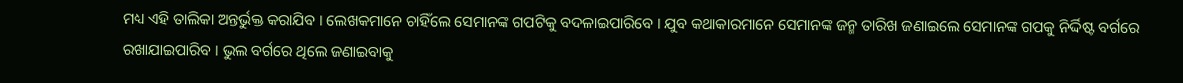ମଧ୍ୟ ଏହି ତାଲିକା ଅନ୍ତର୍ଭୁକ୍ତ କରାଯିବ । ଲେଖକମାନେ ଚାହିଁଲେ ସେମାନଙ୍କ ଗପଟିକୁ ବଦଳାଇପାରିବେ । ଯୁବ କଥାକାରମାନେ ସେମାନଙ୍କ ଜନ୍ମ ତାରିଖ ଜଣାଇଲେ ସେମାନଙ୍କ ଗପକୁ ନିର୍ଦ୍ଦିଷ୍ଟ ବର୍ଗରେ ରଖାଯାଇପାରିବ । ଭୁଲ ବର୍ଗରେ ଥିଲେ ଜଣାଇବାକୁ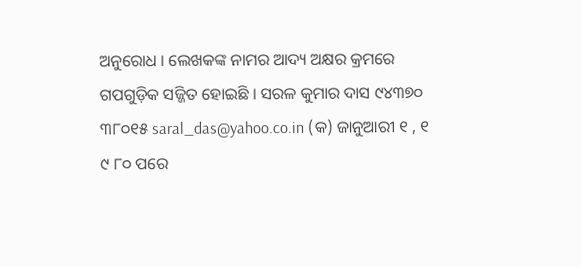ଅନୁରୋଧ । ଲେଖକଙ୍କ ନାମର ଆଦ୍ୟ ଅକ୍ଷର କ୍ରମରେ ଗପଗୁଡ଼ିକ ସଜ୍ଜିତ ହୋଇଛି । ସରଳ କୁମାର ଦାସ ୯୪୩୭୦ ୩୮୦୧୫ saral_das@yahoo.co.in (କ) ଜାନୁଆରୀ ୧ , ୧ ୯ ୮୦ ପରେ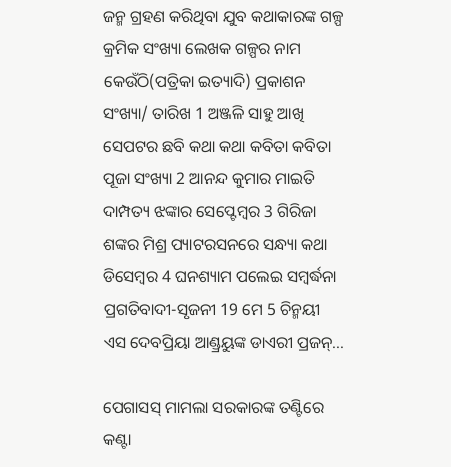ଜନ୍ମ ଗ୍ରହଣ କରିଥିବା ଯୁବ କଥାକାରଙ୍କ ଗଳ୍ପ କ୍ରମିକ ସଂଖ୍ୟା ଲେଖକ ଗଳ୍ପର ନାମ କେଉଁଠି(ପତ୍ରିକା ଇତ୍ୟାଦି) ପ୍ରକାଶନ ସଂଖ୍ୟା/ ତାରିଖ 1 ଅଞ୍ଜଳି ସାହୁ ଆଖି ସେପଟର ଛବି କଥା କଥା କବିତା କବିତା ପୂଜା ସଂଖ୍ୟା 2 ଆନନ୍ଦ କୁମାର ମାଇତି ଦାମ୍ପତ୍ୟ ଝଙ୍କାର ସେପ୍ଟେମ୍ୱର 3 ଗିରିଜା ଶଙ୍କର ମିଶ୍ର ପ୍ୟାଟରସନରେ ସନ୍ଧ୍ୟା କଥା ଡିସେମ୍ୱର 4 ଘନଶ୍ୟାମ ପଲେଇ ସମ୍ୱର୍ଦ୍ଧନା ପ୍ରଗତିବାଦୀ-ସୃଜନୀ 19 ମେ 5 ଚିନ୍ମୟୀ ଏସ ଦେବପ୍ରିୟା ଆଣ୍ଡ୍ରୟୁଙ୍କ ଡାଏରୀ ପ୍ରଜନ୍...

ପେଗାସସ୍ ମାମଲା ସରକାରଙ୍କ ତଣ୍ଟିରେ କଣ୍ଟା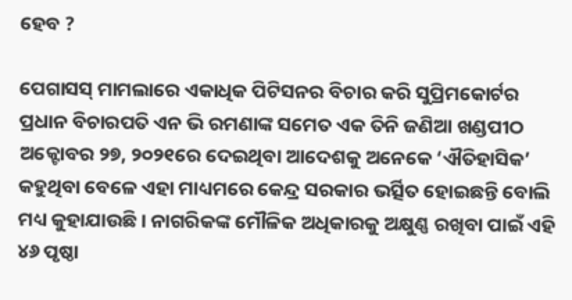ହେବ ?

ପେଗାସସ୍ ମାମଲାରେ ଏକାଧିକ ପିଟିସନର ବିଚାର କରି ସୁପ୍ରିମକୋର୍ଟର ପ୍ରଧାନ ବିଚାରପତି ଏନ ଭି ରମଣାଙ୍କ ସମେତ ଏକ ତିନି ଜଣିଆ ଖଣ୍ଡପୀଠ ଅକ୍ଟୋବର ୨୭, ୨୦୨୧ରେ ଦେଇଥିବା ଆଦେଶକୁ ଅନେକେ ‘ଐତିହାସିକ’ କହୁଥିବା ବେଳେ ଏହା ମାଧ୍ୟମରେ କେନ୍ଦ୍ର ସରକାର ଭର୍ତ୍ସିତ ହୋଇଛନ୍ତି ବୋଲି ମଧ୍ୟ କୁହାଯାଉଛି । ନାଗରିକଙ୍କ ମୌଳିକ ଅଧିକାରକୁ ଅକ୍ଷୁଣ୍ଣ ରଖିବା ପାଇଁ ଏହି ୪୬ ପୃଷ୍ଠା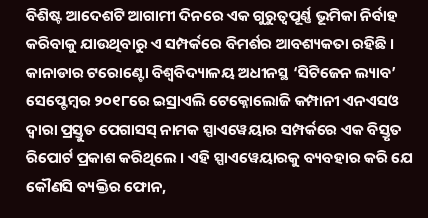ବିଶିଷ୍ଟ ଆଦେଶଟି ଆଗାମୀ ଦିନରେ ଏକ ଗୁରୁତ୍ୱପୂର୍ଣ୍ଣ ଭୂମିକା ନିର୍ବାହ କରିବାକୁ ଯାଉଥିବାରୁ ଏ ସମ୍ପର୍କରେ ବିମର୍ଶର ଆବଶ୍ୟକତା ରହିଛି । କାନାଡାର ଟରୋଣ୍ଟୋ ବିଶ୍ୱବିଦ୍ୟାଳୟ ଅଧୀନସ୍ଥ ‘ସିଟିଜେନ ଲ୍ୟାବ’ ସେପ୍ଟେମ୍ୱର ୨୦୧୮ରେ ଇସ୍ରାଏଲି ଟେକ୍ନୋଲୋଜି କମ୍ପାନୀ ଏନଏସଓ ଦ୍ୱାରା ପ୍ରସ୍ତୁତ ପେଗାସସ୍ ନାମକ ସ୍ପାଏୱେୟାର ସମ୍ପର୍କରେ ଏକ ବିସ୍ତୃତ ରିପୋର୍ଟ ପ୍ରକାଶ କରିଥିଲେ । ଏହି ସ୍ପାଏୱେୟାରକୁ ବ୍ୟବହାର କରି ଯେ କୌଣସି ବ୍ୟକ୍ତିର ଫୋନ,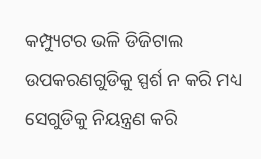କମ୍ପ୍ୟୁଟର ଭଳି ଡିଜିଟାଲ ଉପକରଣଗୁଡିକୁ ସ୍ପର୍ଶ ନ କରି ମଧ୍ୟ ସେଗୁଡିକୁ ନିୟନ୍ତ୍ରଣ କରି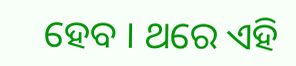ହେବ । ଥରେ ଏହି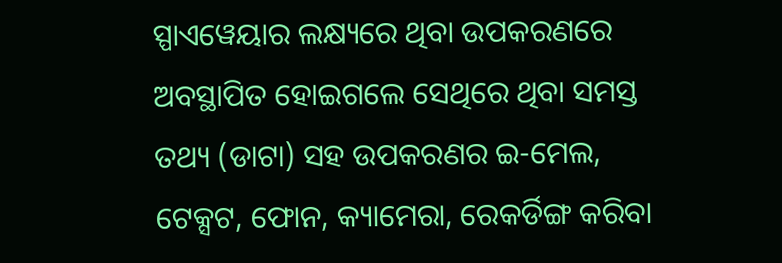ସ୍ପାଏୱେୟାର ଲକ୍ଷ୍ୟରେ ଥିବା ଉପକରଣରେ ଅବସ୍ଥାପିତ ହୋଇଗଲେ ସେଥିରେ ଥିବା ସମସ୍ତ ତଥ୍ୟ (ଡାଟା) ସହ ଉପକରଣର ଇ-ମେଲ, ଟେକ୍ସଟ, ଫୋନ, କ୍ୟାମେରା, ରେକର୍ଡିଙ୍ଗ କରିବା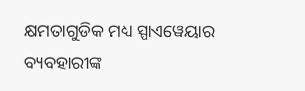କ୍ଷମତାଗୁଡିକ ମଧ୍ୟ ସ୍ପାଏୱେୟାର ବ୍ୟବହାରୀଙ୍କ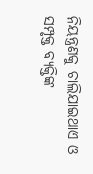ନିୟନ୍ତ୍ରଣକୁ ଚାଲିଯାଇଥାଏ ଓ ସମ୍ପୃକ୍ତ ବ୍ୟକ୍ତିଙ୍କ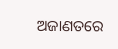ଅଜାଣତରେ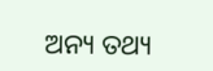ଅନ୍ୟ ତଥ୍ୟ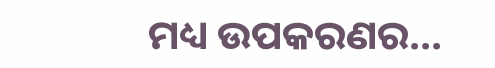ମଧ୍ୟ ଉପକରଣର...